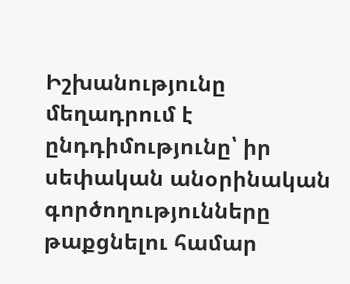Իշխանությունը մեղադրում է ընդդիմությունը՝ իր սեփական անօրինական գործողությունները թաքցնելու համար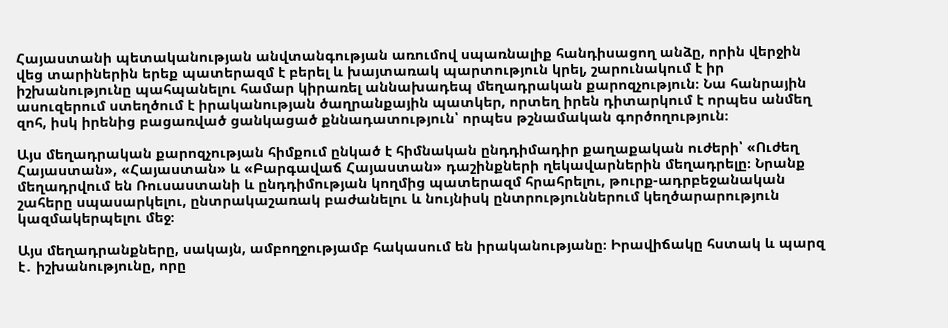Հայաստանի պետականության անվտանգության առումով սպառնալիք հանդիսացող անձը, որին վերջին վեց տարիներին երեք պատերազմ է բերել և խայտառակ պարտություն կրել, շարունակում է իր իշխանությունը պահպանելու համար կիրառել աննախադեպ մեղադրական քարոզչություն։ Նա հանրային ասուզերում ստեղծում է իրականության ծաղրանքային պատկեր, որտեղ իրեն դիտարկում է որպես անմեղ զոհ, իսկ իրենից բացառված ցանկացած քննադատություն՝ որպես թշնամական գործողություն։

Այս մեղադրական քարոզչության հիմքում ընկած է հիմնական ընդդիմադիր քաղաքական ուժերի՝ «Ուժեղ Հայաստան», «Հայաստան» և «Բարգավաճ Հայաստան» դաշինքների ղեկավարներին մեղադրելը։ Նրանք մեղադրվում են Ռուսաստանի և ընդդիմության կողմից պատերազմ հրահրելու, թուրք-ադրբեջանական շահերը սպասարկելու, ընտրակաշառակ բաժանելու և նույնիսկ ընտրություններում կեղծարարություն կազմակերպելու մեջ։

Այս մեղադրանքները, սակայն, ամբողջությամբ հակասում են իրականությանը։ Իրավիճակը հստակ և պարզ է․ իշխանությունը, որը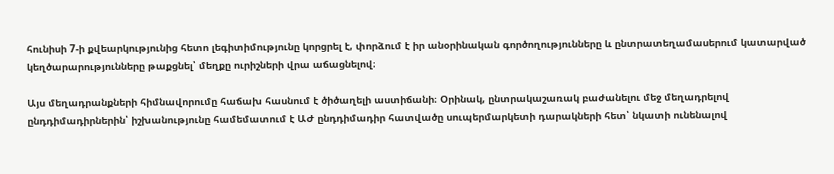հունիսի 7-ի քվեարկությունից հետո լեգիտիմությունը կորցրել է, փորձում է իր անօրինական գործողությունները և ընտրատեղամասերում կատարված կեղծարարությունները թաքցնել՝ մեղքը ուրիշների վրա աճացնելով։

Այս մեղադրանքների հիմնավորումը հաճախ հասնում է ծիծաղելի աստիճանի։ Օրինակ, ընտրակաշառակ բաժանելու մեջ մեղադրելով ընդդիմադիրներին՝ իշխանությունը համեմատում է ԱԺ ընդդիմադիր հատվածը սուպերմարկետի դարակների հետ՝ նկատի ունենալով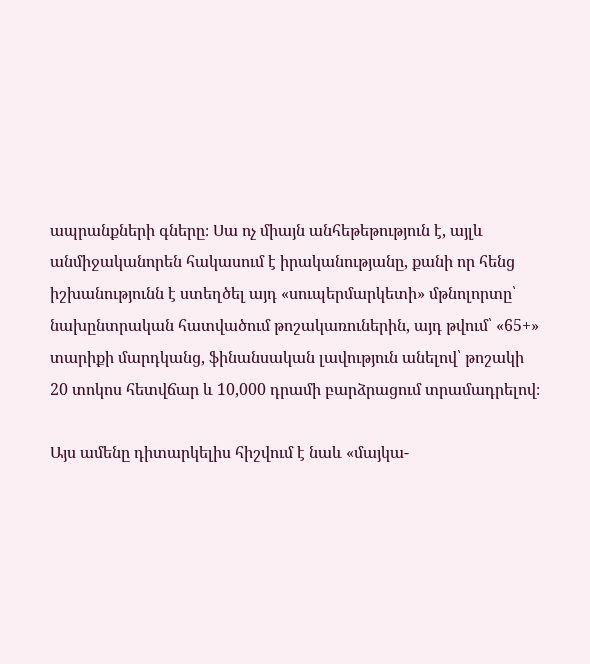ապրանքների գները։ Սա ոչ միայն անհեթեթություն է, այլև անմիջականորեն հակասում է իրականությանը, քանի որ հենց իշխանությունն է ստեղծել այդ «սուպերմարկետի» մթնոլորտը՝ նախընտրական հատվածում թոշակառուներին, այդ թվում՝ «65+» տարիքի մարդկանց, ֆինանսական լավություն անելով՝ թոշակի 20 տոկոս հետվճար և 10,000 դրամի բարձրացում տրամադրելով։

Այս ամենը դիտարկելիս հիշվում է նաև «մայկա-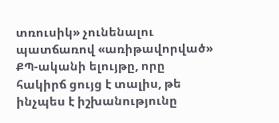տռուսիկ» չունենալու պատճառով «առիթավորված» ՔՊ-ականի ելույթը, որը հակիրճ ցույց է տալիս, թե ինչպես է իշխանությունը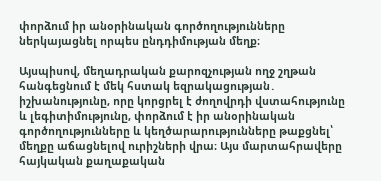փորձում իր անօրինական գործողությունները ներկայացնել որպես ընդդիմության մեղք։

Այսպիսով, մեղադրական քարոզչության ողջ շղթան հանգեցնում է մեկ հստակ եզրակացության․ իշխանությունը, որը կորցրել է ժողովրդի վստահությունը և լեգիտիմությունը, փորձում է իր անօրինական գործողությունները և կեղծարարությունները թաքցնել՝ մեղքը աճացնելով ուրիշների վրա։ Այս մարտահրավերը հայկական քաղաքական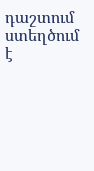դաշտում ստեղծում է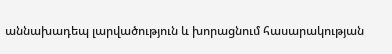աննախադեպ լարվածություն և խորացնում հասարակության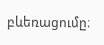բևեռացումը։